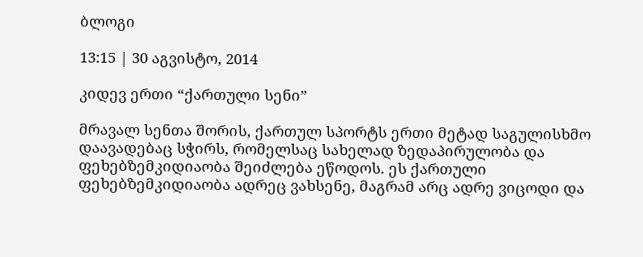ბლოგი

13:15 | 30 აგვისტო, 2014

კიდევ ერთი “ქართული სენი”

მრავალ სენთა შორის, ქართულ სპორტს ერთი მეტად საგულისხმო დაავადებაც სჭირს, რომელსაც სახელად ზედაპირულობა და ფეხებზემკიდიაობა შეიძლება ეწოდოს. ეს ქართული ფეხებზემკიდიაობა ადრეც ვახსენე, მაგრამ არც ადრე ვიცოდი და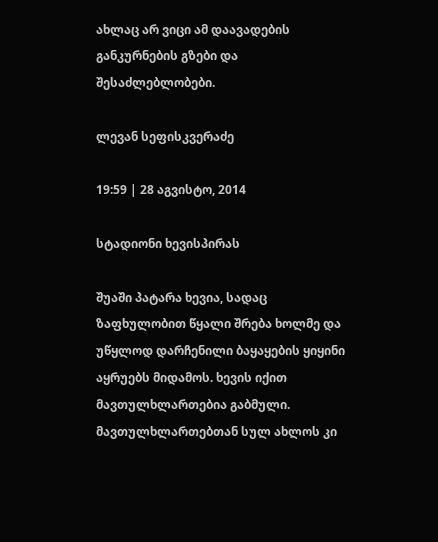ახლაც არ ვიცი ამ დაავადების განკურნების გზები და შესაძლებლობები.

ლევან სეფისკვერაძე

19:59 | 28 აგვისტო, 2014

სტადიონი ხევისპირას

შუაში პატარა ხევია, სადაც ზაფხულობით წყალი შრება ხოლმე და უწყლოდ დარჩენილი ბაყაყების ყიყინი აყრუებს მიდამოს. ხევის იქით მავთულხლართებია გაბმული. მავთულხლართებთან სულ ახლოს კი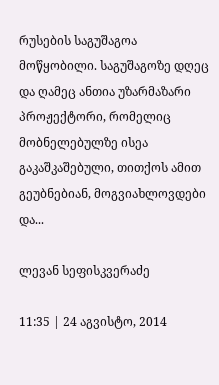რუსების საგუშაგოა მოწყობილი. საგუშაგოზე დღეც და ღამეც ანთია უზარმაზარი პროჟექტორი, რომელიც მობნელებულზე ისეა გაკაშკაშებული, თითქოს ამით გეუბნებიან, მოგვიახლოვდები და...

ლევან სეფისკვერაძე

11:35 | 24 აგვისტო, 2014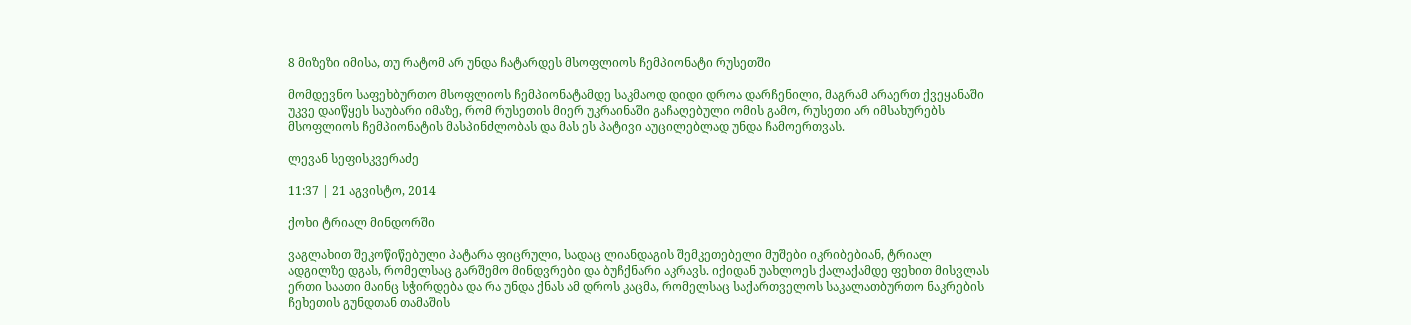8 მიზეზი იმისა, თუ რატომ არ უნდა ჩატარდეს მსოფლიოს ჩემპიონატი რუსეთში

მომდევნო საფეხბურთო მსოფლიოს ჩემპიონატამდე საკმაოდ დიდი დროა დარჩენილი, მაგრამ არაერთ ქვეყანაში უკვე დაიწყეს საუბარი იმაზე, რომ რუსეთის მიერ უკრაინაში გაჩაღებული ომის გამო, რუსეთი არ იმსახურებს მსოფლიოს ჩემპიონატის მასპინძლობას და მას ეს პატივი აუცილებლად უნდა ჩამოერთვას.

ლევან სეფისკვერაძე

11:37 | 21 აგვისტო, 2014

ქოხი ტრიალ მინდორში

ვაგლახით შეკოწიწებული პატარა ფიცრული, სადაც ლიანდაგის შემკეთებელი მუშები იკრიბებიან, ტრიალ ადგილზე დგას, რომელსაც გარშემო მინდვრები და ბუჩქნარი აკრავს. იქიდან უახლოეს ქალაქამდე ფეხით მისვლას ერთი საათი მაინც სჭირდება და რა უნდა ქნას ამ დროს კაცმა, რომელსაც საქართველოს საკალათბურთო ნაკრების ჩეხეთის გუნდთან თამაშის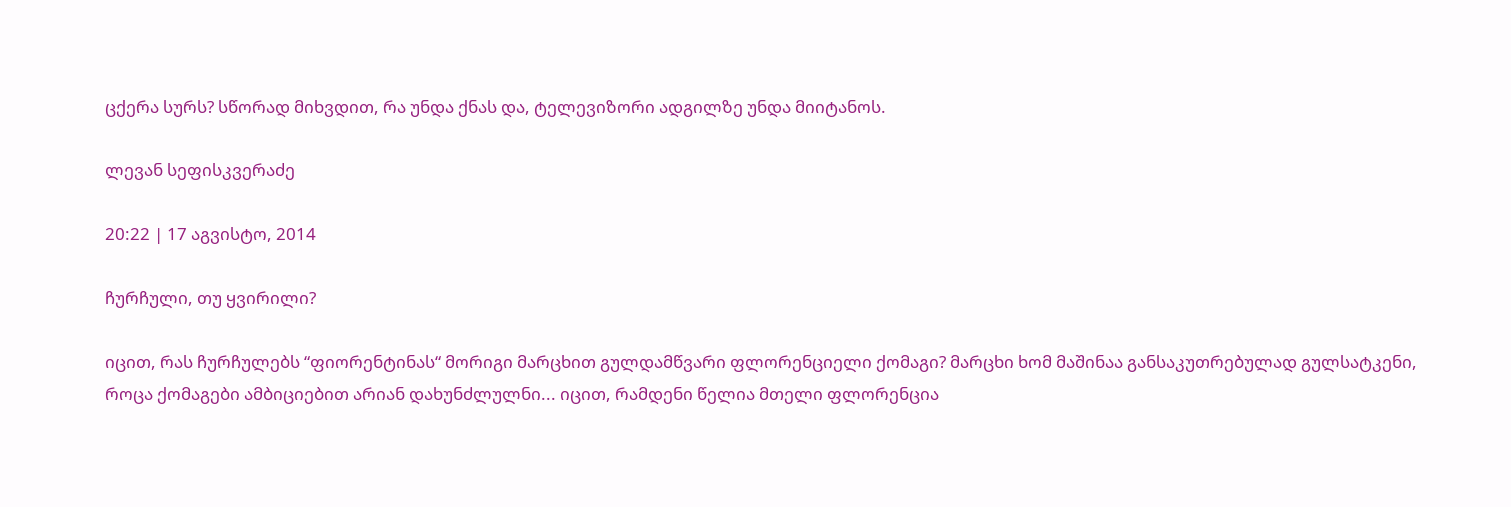ცქერა სურს? სწორად მიხვდით, რა უნდა ქნას და, ტელევიზორი ადგილზე უნდა მიიტანოს.

ლევან სეფისკვერაძე

20:22 | 17 აგვისტო, 2014

ჩურჩული, თუ ყვირილი?

იცით, რას ჩურჩულებს “ფიორენტინას“ მორიგი მარცხით გულდამწვარი ფლორენციელი ქომაგი? მარცხი ხომ მაშინაა განსაკუთრებულად გულსატკენი, როცა ქომაგები ამბიციებით არიან დახუნძლულნი... იცით, რამდენი წელია მთელი ფლორენცია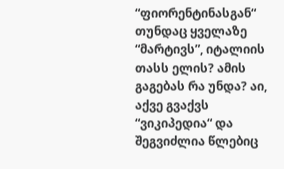“ფიორენტინასგან“ თუნდაც ყველაზე “მარტივს”, იტალიის თასს ელის? ამის გაგებას რა უნდა? აი, აქვე გვაქვს “ვიკიპედია“ და შეგვიძლია წლებიც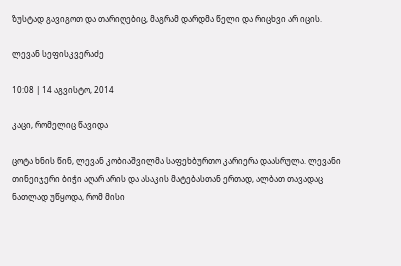ზუსტად გავიგოთ და თარიღებიც, მაგრამ დარდმა წელი და რიცხვი არ იცის.

ლევან სეფისკვერაძე

10:08 | 14 აგვისტო, 2014

კაცი, რომელიც წავიდა

ცოტა ხნის წინ, ლევან კობიაშვილმა საფეხბურთო კარიერა დაასრულა. ლევანი თინეიჯერი ბიჭი აღარ არის და ასაკის მატებასთან ერთად, ალბათ თავადაც ნათლად უწყოდა, რომ მისი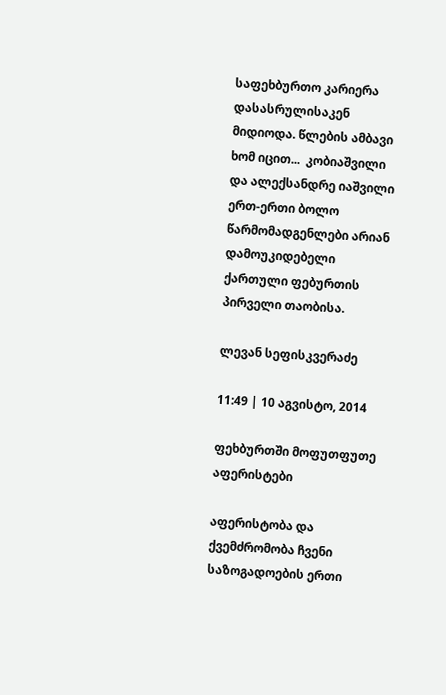საფეხბურთო კარიერა დასასრულისაკენ მიდიოდა. წლების ამბავი ხომ იცით...  კობიაშვილი და ალექსანდრე იაშვილი ერთ-ერთი ბოლო წარმომადგენლები არიან დამოუკიდებელი ქართული ფებურთის პირველი თაობისა.

ლევან სეფისკვერაძე

11:49 | 10 აგვისტო, 2014

ფეხბურთში მოფუთფუთე აფერისტები

აფერისტობა და ქვემძრომობა ჩვენი საზოგადოების ერთი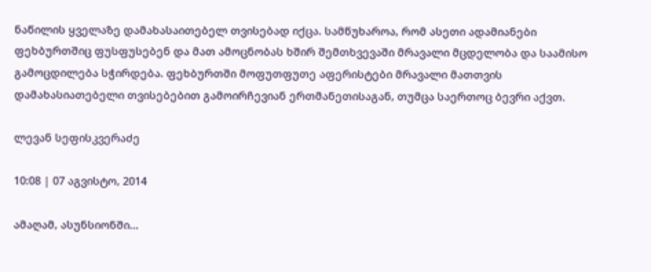ნაწილის ყველაზე დამახასაითებელ თვისებად იქცა. სამწუხაროა, რომ ასეთი ადამიანები ფეხბურთშიც ფუსფუსებენ და მათ ამოცნობას ხშირ შემთხვევაში მრავალი მცდელობა და საამისო გამოცდილება სჭირდება. ფეხბურთში მოფუთფუთე აფერისტები მრავალი მათთვის დამახასიათებელი თვისებებით გამოირჩევიან ერთმანეთისაგან, თუმცა საერთოც ბევრი აქვთ.

ლევან სეფისკვერაძე

10:08 | 07 აგვისტო, 2014

ამაღამ, ასუნსიონში...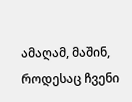ამაღამ, მაშინ, როდესაც ჩვენი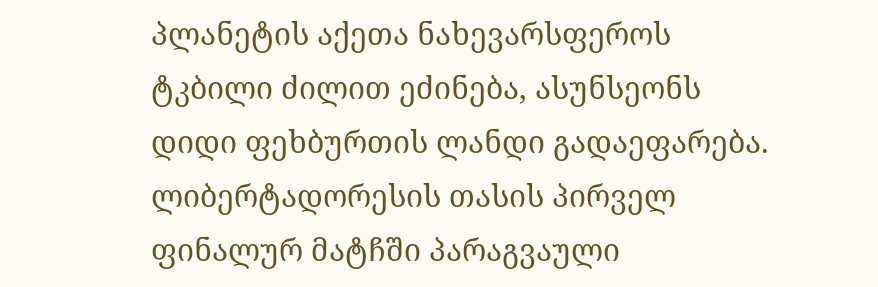პლანეტის აქეთა ნახევარსფეროს ტკბილი ძილით ეძინება, ასუნსეონს დიდი ფეხბურთის ლანდი გადაეფარება. ლიბერტადორესის თასის პირველ ფინალურ მატჩში პარაგვაული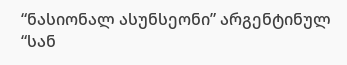“ნასიონალ ასუნსეონი” არგენტინულ “სან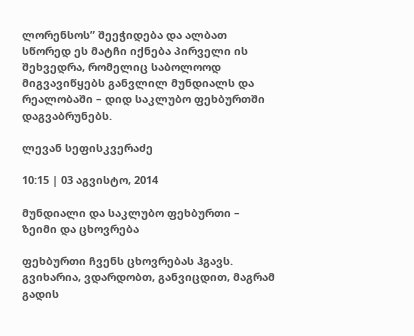ლორენსოს” შეეჭიდება და ალბათ სწორედ ეს მატჩი იქნება პირველი ის შეხვედრა, რომელიც საბოლოოდ მიგვავიწყებს განვლილ მუნდიალს და რეალობაში – დიდ საკლუბო ფეხბურთში დაგვაბრუნებს.

ლევან სეფისკვერაძე

10:15 | 03 აგვისტო, 2014

მუნდიალი და საკლუბო ფეხბურთი – ზეიმი და ცხოვრება

ფეხბურთი ჩვენს ცხოვრებას ჰგავს. გვიხარია, ვდარდობთ, განვიცდით, მაგრამ გადის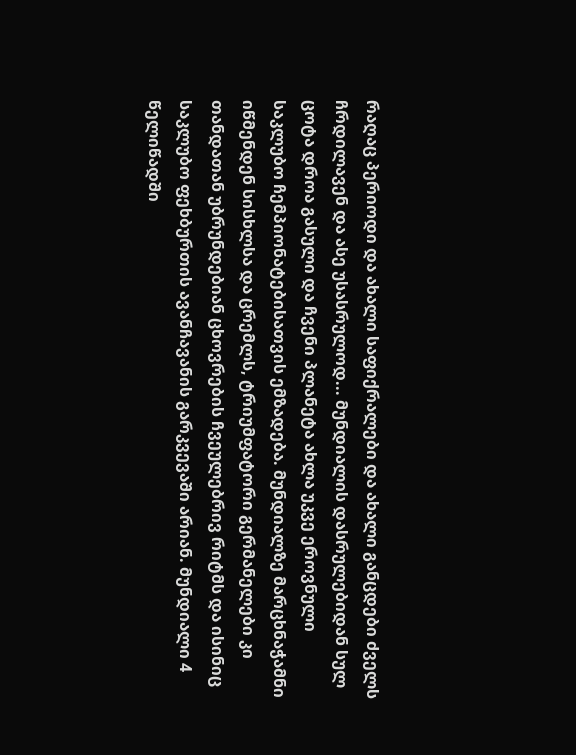რაღაც პერიოდი და ახალი საფიქრალები და ახალი განცდები ძველს ჩრდილავენ და ასე უსასრულოდ... მუნდიალის დასრულებიდან სულ ცოტა დროა გასული და ჩვენი პლანეტა ახლა უკვე ეროვნული საკლუბო ჩემპიონატებისათვის ემზადება. მუნდიალზე მარცხნაჭამნი იწმენდენ სისხლსა და ცრემლს, ტრიუმფატორი გერმანელები კი თანდათან უბრუნდებიან ცხოვრების ჩვეულებრივ რიტმს და ისინიც საკლუბო ფეხბურთის ავანჩავანის გარკვევაში არიან. მუნდიალი 4 წელიწადში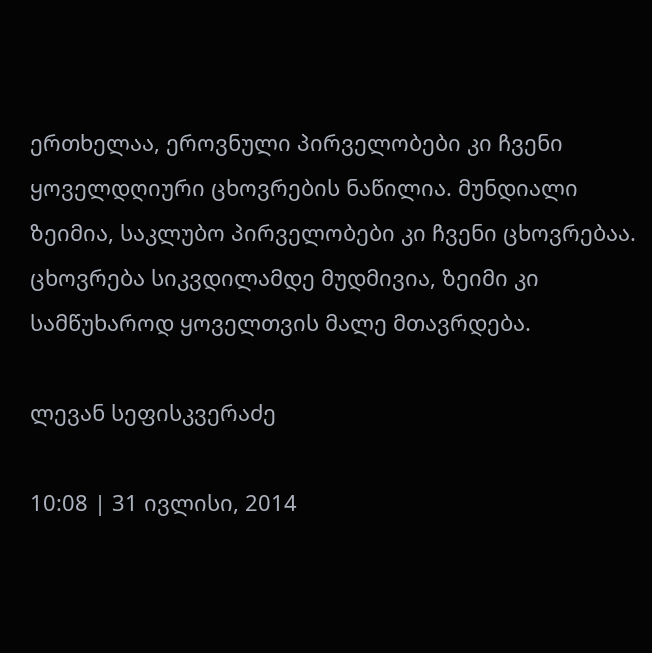ერთხელაა, ეროვნული პირველობები კი ჩვენი ყოველდღიური ცხოვრების ნაწილია. მუნდიალი ზეიმია, საკლუბო პირველობები კი ჩვენი ცხოვრებაა. ცხოვრება სიკვდილამდე მუდმივია, ზეიმი კი სამწუხაროდ ყოველთვის მალე მთავრდება.

ლევან სეფისკვერაძე

10:08 | 31 ივლისი, 2014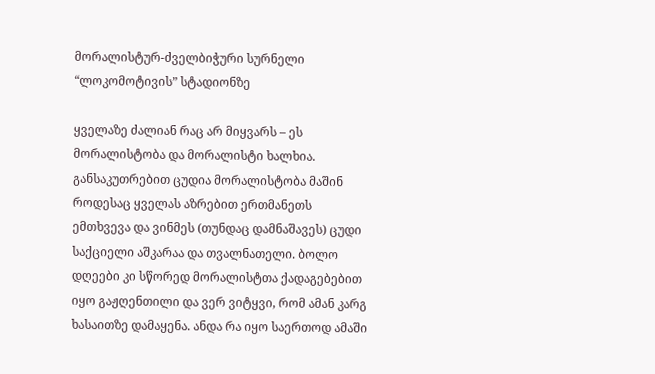მორალისტურ-ძველბიჭური სურნელი “ლოკომოტივის” სტადიონზე

ყველაზე ძალიან რაც არ მიყვარს – ეს მორალისტობა და მორალისტი ხალხია. განსაკუთრებით ცუდია მორალისტობა მაშინ როდესაც ყველას აზრებით ერთმანეთს ემთხვევა და ვინმეს (თუნდაც დამნაშავეს) ცუდი საქციელი აშკარაა და თვალნათელი. ბოლო დღეები კი სწორედ მორალისტთა ქადაგებებით იყო გაჟღენთილი და ვერ ვიტყვი, რომ ამან კარგ ხასაითზე დამაყენა. ანდა რა იყო საერთოდ ამაში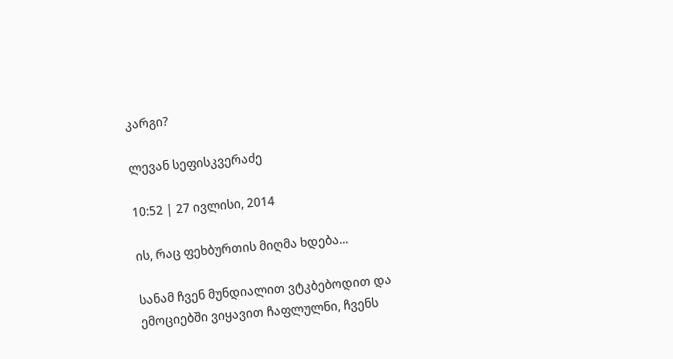კარგი?

ლევან სეფისკვერაძე

10:52 | 27 ივლისი, 2014

ის, რაც ფეხბურთის მიღმა ხდება...

სანამ ჩვენ მუნდიალით ვტკბებოდით და ემოციებში ვიყავით ჩაფლულნი, ჩვენს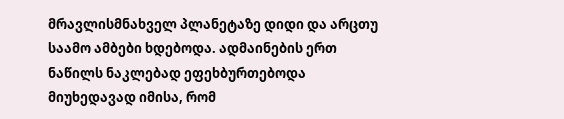მრავლისმნახველ პლანეტაზე დიდი და არცთუ საამო ამბები ხდებოდა. ადმაინების ერთ ნაწილს ნაკლებად ეფეხბურთებოდა მიუხედავად იმისა, რომ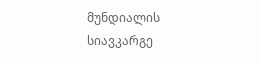მუნდიალის სიავკარგე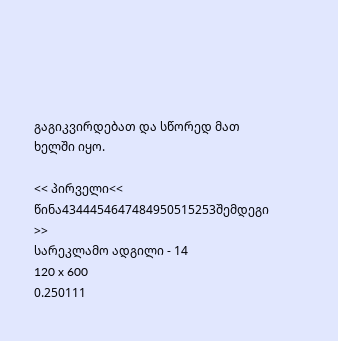გაგიკვირდებათ და სწორედ მათ ხელში იყო.

<< პირველი<< წინა4344454647484950515253შემდეგი >>
სარეკლამო ადგილი - 14
120 x 600
0.250111